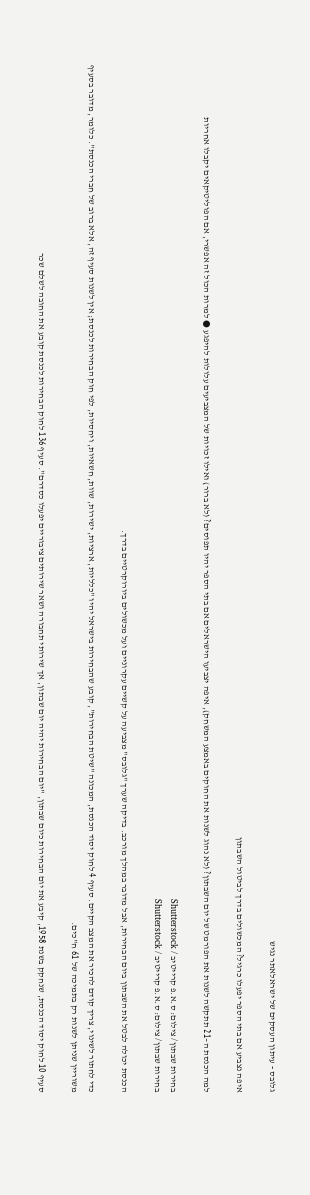גלובס - עיתון העסקים של ישראלאתר נגיש

איפה נצביע אם בתי הספר יפעלו כרגיל? המכשולים בדרך לביטול השבתון

למה הכנסת ה–21 תתקשה לשנות את הפורמט של יום השבתון? (לא נהוג לשנות את החוקים באמצע המשחק), איפה יצביעו הישראלים אם בתי הספר יהיו תפוסים? (לא ברור) ואילו זכויות של המצביעים עלולות להיפגע ● למרות הכול זה אפשרי, אם הפוליטיקאים יקבלו אחריות

בחירות שבתון/ צילום: ס.א.פ קרייטיב / Shutterstock
בחירות שבתון/ צילום: ס.א.פ קרייטיב / Shutterstock

הכנסת יכולה לבטל את השבתון ביום הבחירות, אבל מדובר במהלך מורכב. בדיקה שערך "גלובס" מצביעה על קשיים עקרוניים ועל מכשולים ביורוקרטיים בדרך.

כדי לחתור לשינוי, צריך קודם להכיר את המצב הקיים. סעיף 4 לחוק יסוד הכנסת, המכונה "שיטת הבחירות", קובע שהבחירות בישראל יהיו "כלליות, ארציות, ישירות, שוות, חשאיות, ויחסיות, לפי חוק הבחירות לכנסת; אין לשנות סעיף זה, אלא ברוב של חברי הכנסת". כלומר, מדובר בסעיף משוריין שניתן לשנות רק בתמיכה של 61 ח"כים.

סעיף 10 לחוק יסוד הכנסת, שנחקק בשנת 1958, קיבע את יום הבחירות כיום שבתון, "יום הבחירות יהיה יום שבתון, אך שירותי תחבורה ושאר שירותים ציבוריים יפעלו כסדרם". סעיף 136 לחוק הבחירות לכנסת קובע את החובה לשלם שכר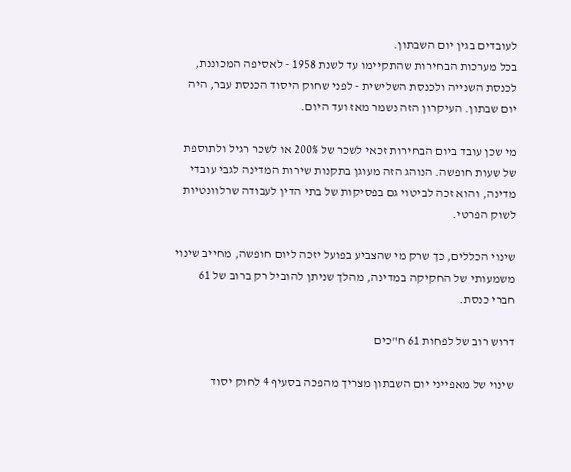לעובדים בגין יום השבתון.
בכל מערכות הבחירות שהתקיימו עד לשנת 1958 - לאסיפה המכוננת, לכנסת השנייה ולכנסת השלישית - לפני שחוק היסוד הכנסת עבר, היה יום שבתון. העיקרון הזה נשמר מאז ועד היום.

מי שכן עובד ביום הבחירות זכאי לשכר של 200% או לשכר רגיל ולתוספת של שעות חופשה. הנוהג הזה מעוגן בתקנות שירות המדינה לגבי עובדי מדינה, והוא זכה לביטוי גם בפסיקות של בתי הדין לעבודה שרלוונטיות לשוק הפרטי.

שינוי הכללים, כך שרק מי שהצביע בפועל יזכה ליום חופשה, מחייב שינוי משמעותי של החקיקה במדינה, מהלך שניתן להוביל רק ברוב של 61 חברי כנסת.

דרוש רוב של לפחות 61 ח"כים

שינוי של מאפייני יום השבתון מצריך מהפכה בסעיף 4 לחוק יסוד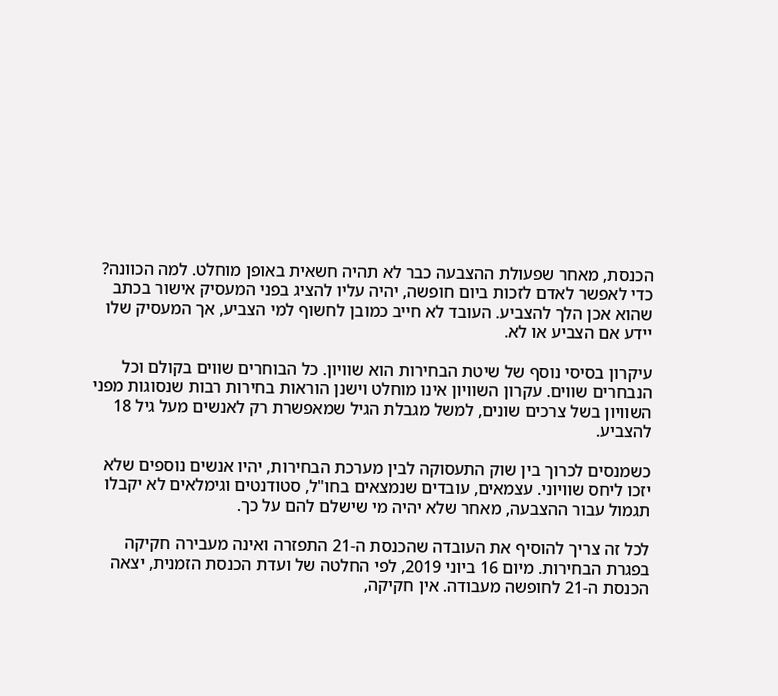הכנסת, מאחר שפעולת ההצבעה כבר לא תהיה חשאית באופן מוחלט. למה הכוונה? כדי לאפשר לאדם לזכות ביום חופשה, יהיה עליו להציג בפני המעסיק אישור בכתב שהוא אכן הלך להצביע. העובד לא חייב כמובן לחשוף למי הצביע, אך המעסיק שלו יידע אם הצביע או לא.

עיקרון בסיסי נוסף של שיטת הבחירות הוא שוויון. כל הבוחרים שווים בקולם וכל הנבחרים שווים. עקרון השוויון אינו מוחלט וישנן הוראות בחירות רבות שנסוגות מפני השוויון בשל צרכים שונים, למשל מגבלת הגיל שמאפשרת רק לאנשים מעל גיל 18 להצביע.

כשמנסים לכרוך בין שוק התעסוקה לבין מערכת הבחירות, יהיו אנשים נוספים שלא יזכו ליחס שוויוני. עצמאים, עובדים שנמצאים בחו"ל, סטודנטים וגימלאים לא יקבלו תגמול עבור ההצבעה, מאחר שלא יהיה מי שישלם להם על כך.

לכל זה צריך להוסיף את העובדה שהכנסת ה-21 התפזרה ואינה מעבירה חקיקה בפגרת הבחירות. מיום 16 ביוני 2019, לפי החלטה של ועדת הכנסת הזמנית, יצאה הכנסת ה-21 לחופשה מעבודה. אין חקיקה,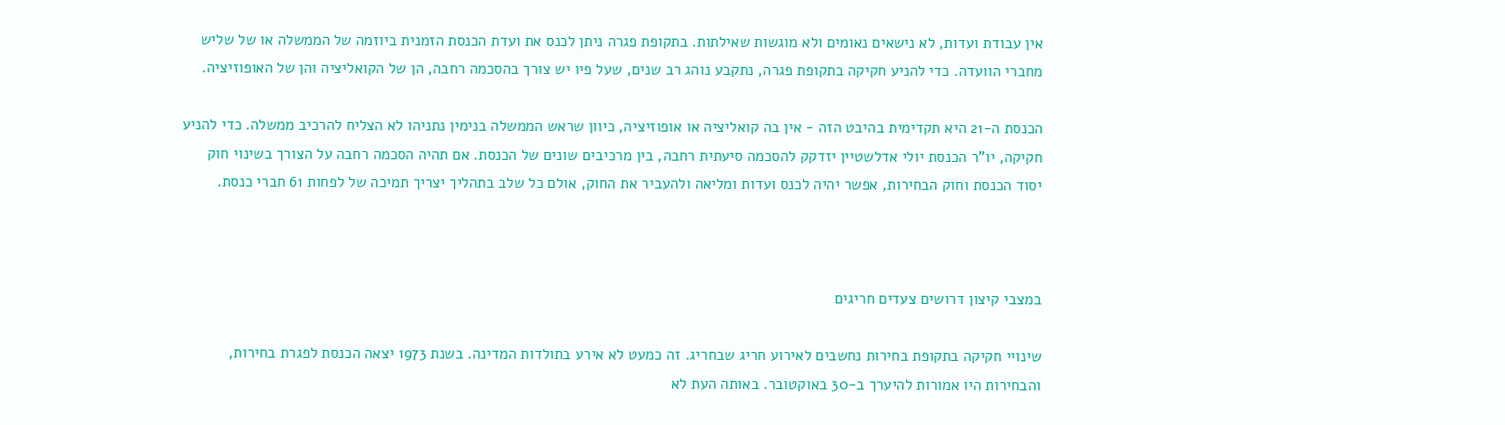אין עבודת ועדות, לא נישאים נאומים ולא מוגשות שאילתות. בתקופת פגרה ניתן לכנס את ועדת הכנסת הזמנית ביוזמה של הממשלה או של שליש מחברי הוועדה. כדי להניע חקיקה בתקופת פגרה, נתקבע נוהג רב שנים, שעל פיו יש צורך בהסכמה רחבה, הן של הקואליציה והן של האופוזיציה.

הכנסת ה-21 היא תקדימית בהיבט הזה - אין בה קואליציה או אופוזיציה, כיוון שראש הממשלה בנימין נתניהו לא הצליח להרכיב ממשלה. כדי להניע חקיקה, יו"ר הכנסת יולי אדלשטיין יזדקק להסכמה סיעתית רחבה, בין מרכיבים שונים של הכנסת. אם תהיה הסכמה רחבה על הצורך בשינוי חוק יסוד הכנסת וחוק הבחירות, אפשר יהיה לכנס ועדות ומליאה ולהעביר את החוק, אולם כל שלב בתהליך יצריך תמיכה של לפחות 61 חברי כנסת.



במצבי קיצון דרושים צעדים חריגים

שינויי חקיקה בתקופת בחירות נחשבים לאירוע חריג שבחריג. זה כמעט לא אירע בתולדות המדינה. בשנת 1973 יצאה הכנסת לפגרת בחירות, והבחירות היו אמורות להיערך ב-30 באוקטובר. באותה העת לא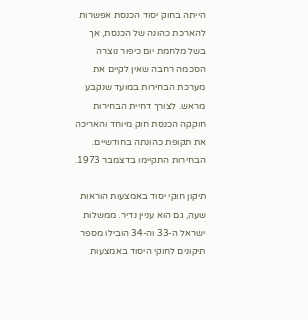הייתה בחוק יסוד הכנסת אפשרות להארכת כהונה של הכנסת, אך בשל מלחמת יום כיפור נוצרה הסכמה רחבה שאין לקיים את מערכת הבחירות במועד שנקבע מראש. לצורך דחיית הבחירות חוקקה הכנסת חוק מיוחד והאריכה את תקופת כהונתה בחודשיים. הבחירות התקיימו בדצמבר 1973.

תיקון חוקי יסוד באמצעות הוראות שעה, גם הוא עניין נדיר. ממשלות ישראל ה-33 וה-34 הובילו מספר תיקונים לחוקי היסוד באמצעות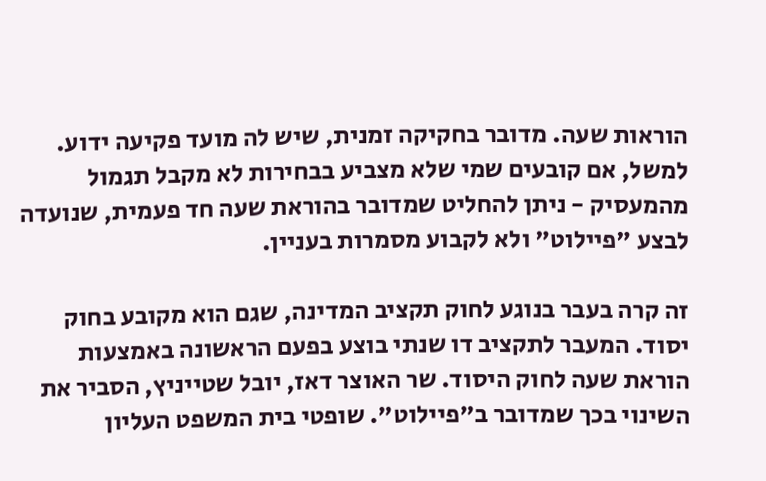הוראות שעה. מדובר בחקיקה זמנית, שיש לה מועד פקיעה ידוע. למשל, אם קובעים שמי שלא מצביע בבחירות לא מקבל תגמול מהמעסיק - ניתן להחליט שמדובר בהוראת שעה חד פעמית, שנועדה לבצע "פיילוט" ולא לקבוע מסמרות בעניין.

זה קרה בעבר בנוגע לחוק תקציב המדינה, שגם הוא מקובע בחוק יסוד. המעבר לתקציב דו שנתי בוצע בפעם הראשונה באמצעות הוראת שעה לחוק היסוד. שר האוצר דאז, יובל שטייניץ, הסביר את השינוי בכך שמדובר ב"פיילוט". שופטי בית המשפט העליון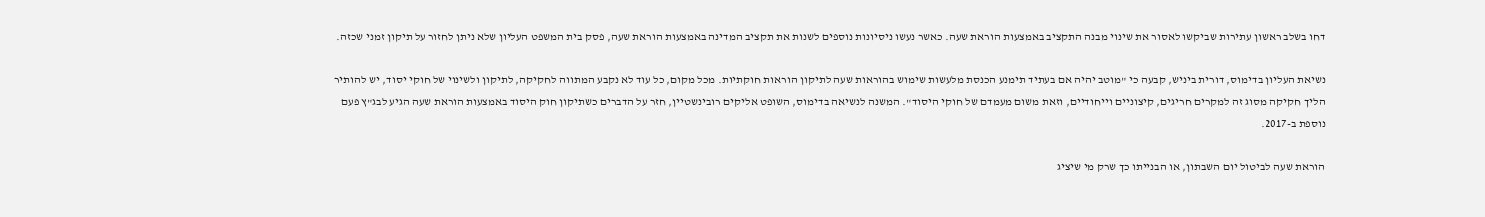דחו בשלב ראשון עתירות שביקשו לאסור את שינוי מבנה התקציב באמצעות הוראת שעה. כאשר נעשו ניסיונות נוספים לשנות את תקציב המדינה באמצעות הוראת שעה, פסק בית המשפט העליון שלא ניתן לחזור על תיקון זמני שכזה.

נשיאת העליון בדימוס, דורית ביניש, קבעה כי "מוטב יהיה אם בעתיד תימנע הכנסת מלעשות שימוש בהוראות שעה לתיקון הוראות חוקתיות. מכל מקום, כל עוד לא נקבע המתווה לחקיקה, לתיקון ולשינוי של חוקי יסוד, יש להותיר הליך חקיקה מסוג זה למקרים חריגים, קיצוניים וייחודיים, וזאת משום מעמדם של חוקי היסוד". המשנה לנשיאה בדימוס, השופט אליקים רובינשטיין, חזר על הדברים כשתיקון חוק היסוד באמצעות הוראת שעה הגיע לבג"ץ פעם נוספת ב-2017.

הוראת שעה לביטול יום השבתון, או הבנייתו כך שרק מי שיציג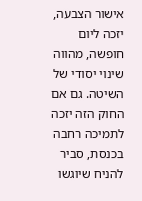אישור הצבעה, יזכה ליום חופשה, מהווה שינוי יסודי של השיטה. גם אם החוק הזה יזכה לתמיכה רחבה בכנסת, סביר להניח שיוגשו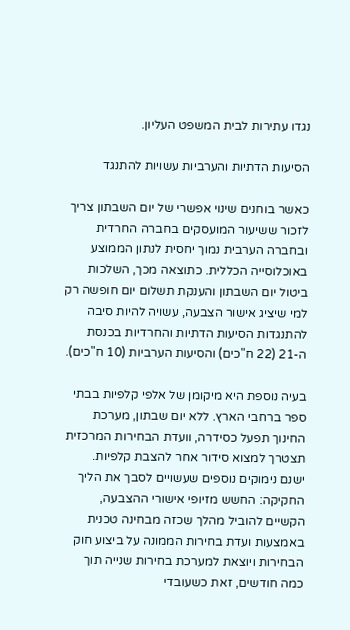נגדו עתירות לבית המשפט העליון.

הסיעות הדתיות והערביות עשויות להתנגד

כאשר בוחנים שינוי אפשרי של יום השבתון צריך לזכור ששיעור המועסקים בחברה החרדית ובחברה הערבית נמוך יחסית לנתון הממוצע באוכלוסייה הכללית. כתוצאה מכך, השלכות ביטול יום השבתון והענקת תשלום יום חופשה רק למי שיציג אישור הצבעה, עשויה להיות סיבה להתנגדות הסיעות הדתיות והחרדיות בכנסת ה-21 (22 ח"כים) והסיעות הערביות (10 ח"כים).

בעיה נוספת היא מיקומן של אלפי קלפיות בבתי ספר ברחבי הארץ. ללא יום שבתון, מערכת החינוך תפעל כסידרה, וועדת הבחירות המרכזית תצטרך למצוא סידור אחר להצבת קלפיות.
ישנם נימוקים נוספים שעשויים לסבך את הליך החקיקה: החשש מזיופי אישורי ההצבעה, הקשיים להוביל מהלך שכזה מבחינה טכנית באמצעות ועדת בחירות הממונה על ביצוע חוק הבחירות ויוצאת למערכת בחירות שנייה תוך כמה חודשים, זאת כשעובדי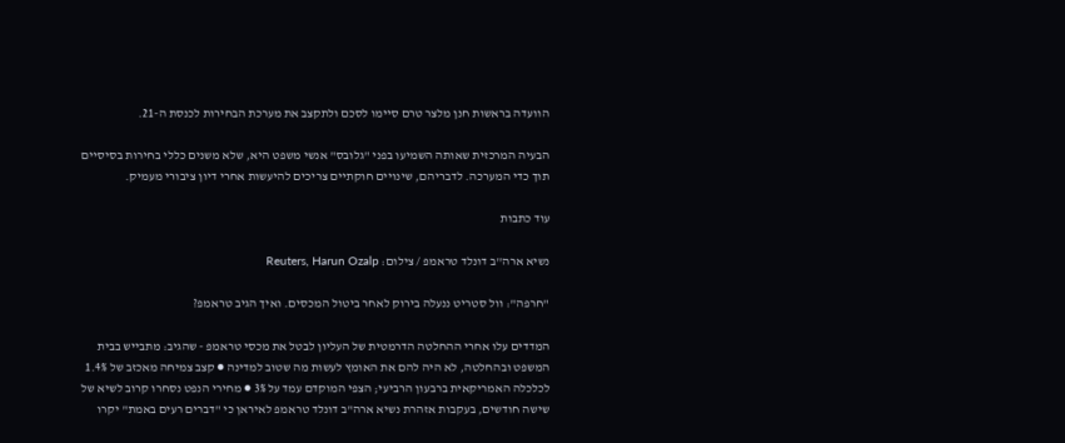הוועדה בראשות חנן מלצר טרם סיימו לסכם ולתקצב את מערכת הבחירות לכנסת ה-21.

הבעיה המרכזית שאותה השמיעו בפני "גלובס" אנשי משפט היא, שלא משנים כללי בחירות בסיסיים תוך כדי המערכה. לדבריהם, שינויים חוקתיים צריכים להיעשות אחרי דיון ציבורי מעמיק.

עוד כתבות

נשיא ארה''ב דונלד טראמפ / צילום: Reuters, Harun Ozalp

"חרפה": וול סטריט ננעלה בירוק לאחר ביטול המכסים. ואיך הגיב טראמפ?

המדדים עלו אחרי ההחלטה הדרמטית של העליון לבטל את מכסי טראמפ - שהגיב: מתבייש בבית המשפט ובהחלטה, לא היה להם את האומץ לעשות מה שטוב למדינה ● קצב צמיחה מאכזב של 1.4% לכלכלה האמריקאית ברבעון הרביעי; הצפי המוקדם עמד על 3% ● מחירי הנפט נסחרו קרוב לשיא של שישה חודשים, בעקבות אזהרת נשיא ארה"ב דונלד טראמפ לאיראן כי "דברים רעים באמת" יקרו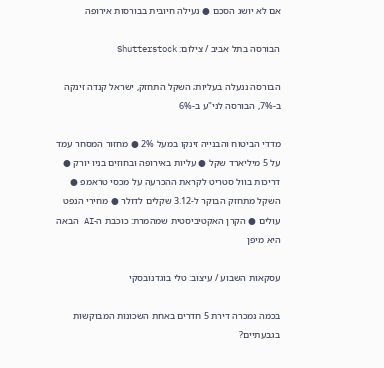אם לא יושג הסכם ● נעילה חיובית בבורסות אירופה

הבורסה בתל אביב / צילום: Shutterstock

הבורסה ננעלה בעליות; השקל התחזק, ישראל קנדה זינקה ב-7%, הבורסה לני"ע ב-6%

מדדי הביטוח והבנייה זינקו במעל 2% ● מחזור המסחר עמד על 5 מיליארד שקל ● עליות באירופה ובחוזים בניו יורק ● דריכות בוול סטריט לקראת ההכרעה על מכסי טראמפ ● השקל מתחזק הבוקר ל-3.12 שקלים לדולר ● מחירי הנפט עולים ● הקרן האקטיביסטית שמהמרת: כוכבת ה-AI הבאה היא מיפן

עסקאות השבוע / עיצוב: טלי בוגדנובסקי

בכמה נמכרה דירת 5 חדרים באחת השכונות המבוקשות בגבעתיים?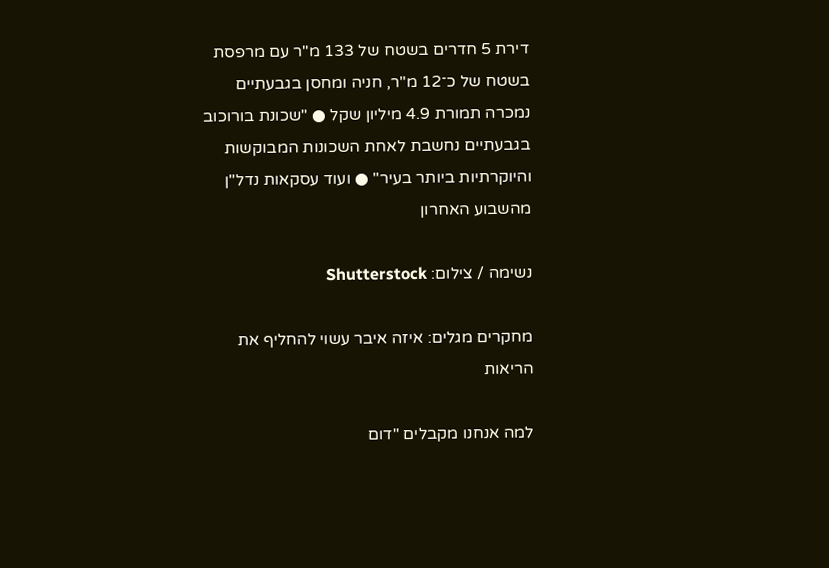דירת 5 חדרים בשטח של 133 מ"ר עם מרפסת בשטח של כ־12 מ"ר, חניה ומחסן בגבעתיים נמכרה תמורת 4.9 מיליון שקל ● "שכונת בורוכוב בגבעתיים נחשבת לאחת השכונות המבוקשות והיוקרתיות ביותר בעיר" ● ועוד עסקאות נדל"ן מהשבוע האחרון

נשימה / צילום: Shutterstock

מחקרים מגלים: איזה איבר עשוי להחליף את הריאות

למה אנחנו מקבלים "דום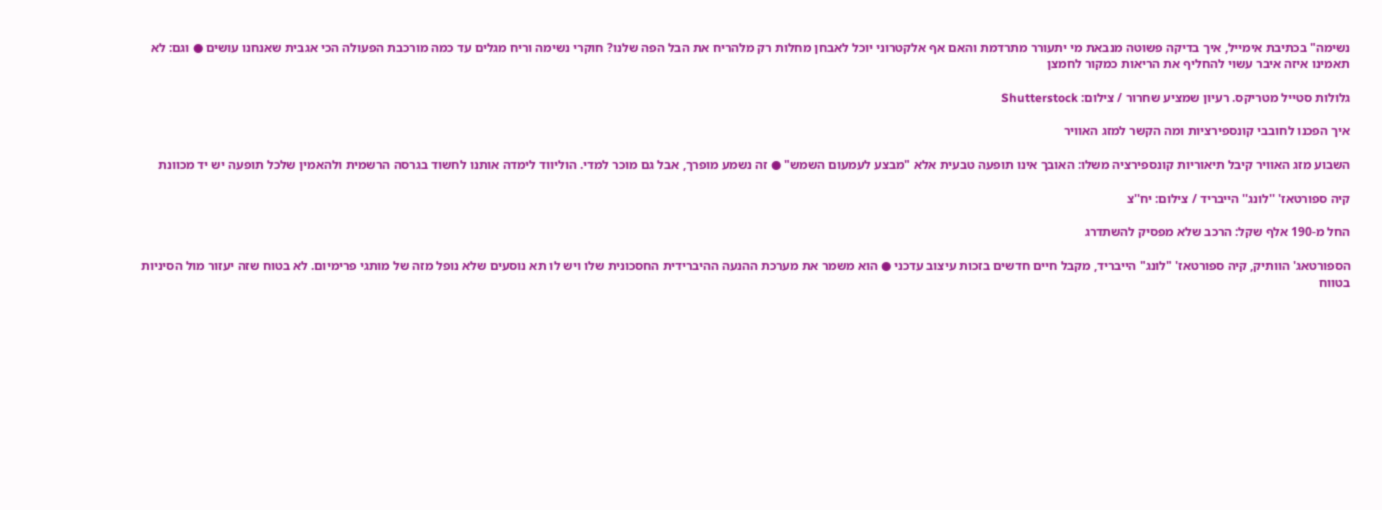נשימה" בכתיבת אימייל, איך בדיקה פשוטה מנבאת מי יתעורר מתרדמת והאם אף אלקטרוני יוכל לאבחן מחלות רק מלהריח את הבל הפה שלנו? חוקרי נשימה וריח מגלים עד כמה מורכבת הפעולה הכי אגבית שאנחנו עושים ● וגם: לא תאמינו איזה איבר עשוי להחליף את הריאות כמקור לחמצן

גלולות סטייל מטריקס. רעיון שמציע שחרור / צילום: Shutterstock

איך הפכנו לחובבי קונספירציות ומה הקשר למזג האוויר

השבוע מזג האוויר קיבל תיאוריות קונספירציה משלו: האובך אינו תופעה טבעית אלא "מבצע לעמעום השמש" ● זה נשמע מופרך, אבל גם מוכר למדי. הוליווד לימדה אותנו לחשוד בגרסה הרשמית ולהאמין שלכל תופעה יש יד מכוונת

קיה ספורטאז' ''לונג'' הייבריד / צילום: יח''צ

החל מ-190 אלף שקל: הרכב שלא מפסיק להשתדרג

הספורטאג' הוותיק, קיה ספורטאז' "לונג" הייבריד, מקבל חיים חדשים בזכות עיצוב עדכני ● הוא משמר את מערכת ההנעה ההיברידית החסכונית שלו ויש לו תא נוסעים שלא נופל מזה של מותגי פרימיום. לא בטוח שזה יעזור מול הסיניות בטווח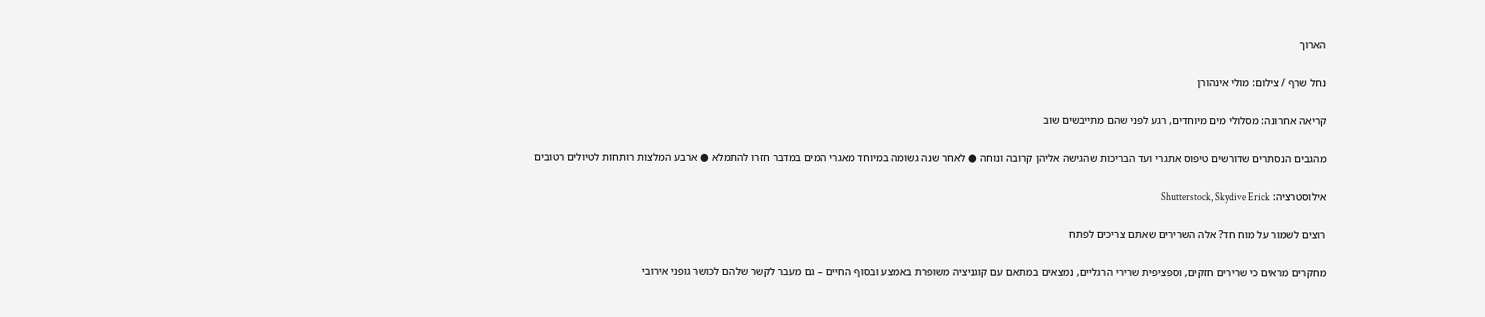הארוך

נחל שרף / צילום: מולי אינהורן

קריאה אחרונה: מסלולי מים מיוחדים, רגע לפני שהם מתייבשים שוב

מהגבים הנסתרים שדורשים טיפוס אתגרי ועד הבריכות שהגישה אליהן קרובה ונוחה ● לאחר שנה גשומה במיוחד מאגרי המים במדבר חזרו להתמלא ● ארבע המלצות רותחות לטיולים רטובים

אילוסטרציה: Shutterstock, Skydive Erick

רוצים לשמור על מוח חד? אלה השרירים שאתם צריכים לפתח

מחקרים מראים כי שרירים חזקים, וספציפית שרירי הרגליים, נמצאים במתאם עם קוגניציה משופרת באמצע ובסוף החיים – גם מעבר לקשר שלהם לכושר גופני אירובי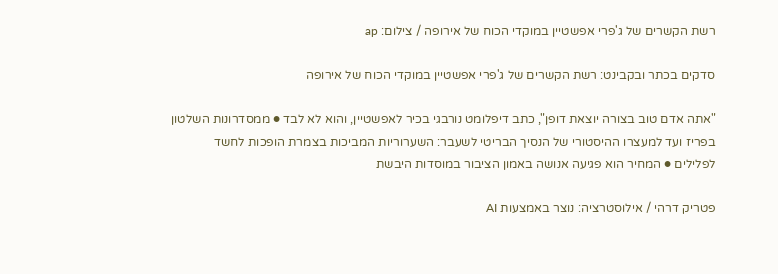רשת הקשרים של ג'פרי אפשטיין במוקדי הכוח של אירופה / צילום: ap

סדקים בכתר ובקבינט: רשת הקשרים של ג'פרי אפשטיין במוקדי הכוח של אירופה

"אתה אדם טוב בצורה יוצאת דופן", כתב דיפלומט נורבגי בכיר לאפשטיין, והוא לא לבד ● ממסדרונות השלטון בפריז ועד למעצרו ההיסטורי של הנסיך הבריטי לשעבר: השערוריות המביכות בצמרת הופכות לחשד לפלילים ● המחיר הוא פגיעה אנושה באמון הציבור במוסדות היבשת

פטריק דרהי / אילוסטרציה: נוצר באמצעות AI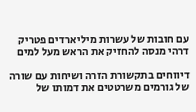עם חובות של עשרות מיליארדים פטריק דרהי מנסה להחזיק את הראש מעל למים

דיווחים בתקשורת הזרה ושיחות עם שורה של גורמים משרטטים את דמותו של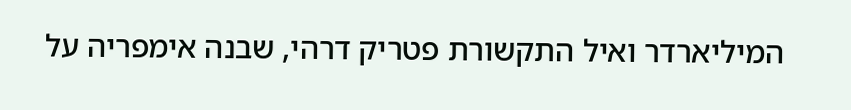המיליארדר ואיל התקשורת פטריק דרהי, שבנה אימפריה על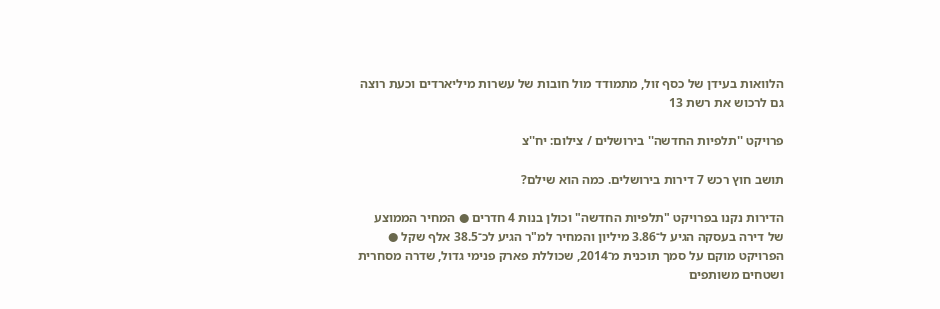הלוואות בעידן של כסף זול, מתמודד מול חובות של עשרות מיליארדים וכעת רוצה גם לרכוש את רשת 13

פרויקט ''תלפיות החדשה'' בירושלים / צילום: יח''צ

תושב חוץ רכש 7 דירות בירושלים. כמה הוא שילם?

הדירות נקנו בפרויקט "תלפיות החדשה" וכולן בנות 4 חדרים ● המחיר הממוצע של דירה בעסקה הגיע ל־3.86 מיליון והמחיר למ"ר הגיע לכ־38.5 אלף שקל ● הפרויקט מוקם על סמך תוכנית מ־2014, שכוללת פארק פנימי גדול, שדרה מסחרית ושטחים משותפים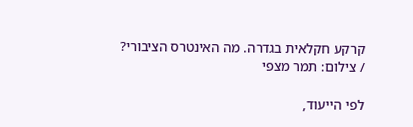קרקע חקלאית בגדרה. מה האינטרס הציבורי? / צילום: תמר מצפי

לפי הייעוד,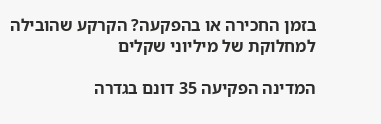בזמן החכירה או בהפקעה? הקרקע שהובילה למחלוקת של מיליוני שקלים

המדינה הפקיעה 35 דונם בגדרה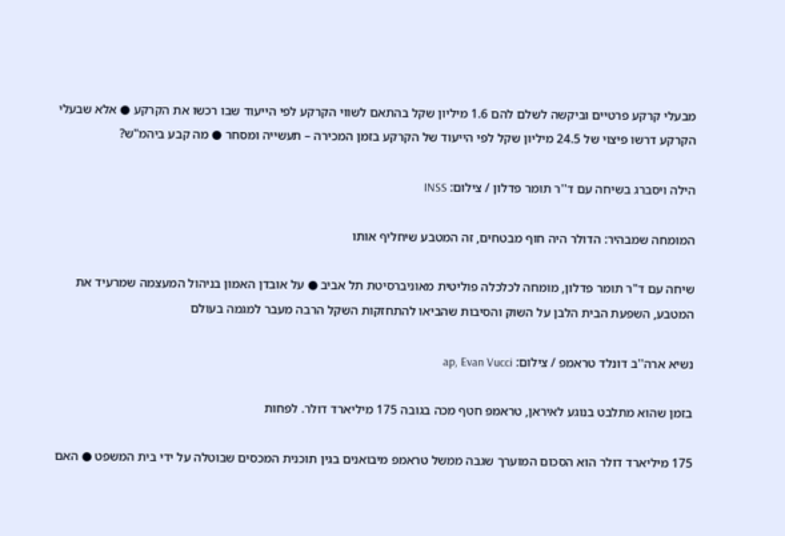מבעלי קרקע פרטיים וביקשה לשלם להם 1.6 מיליון שקל בהתאם לשווי הקרקע לפי הייעוד שבו רכשו את הקרקע ● אלא שבעלי הקרקע דרשו פיצוי של 24.5 מיליון שקל לפי הייעוד של הקרקע בזמן המכירה – תעשייה ומסחר ● מה קבע ביהמ"ש?

הילה ויסברג בשיחה עם ד''ר תומר פדלון / צילום: INSS

המומחה שמבהיר: הדולר היה חוף מבטחים, זה המטבע שיחליף אותו

שיחה עם ד"ר תומר פדלון, מומחה לכלכלה פוליטית מאוניברסיטת תל אביב ● על אובדן האמון בניהול המעצמה שמרעיד את המטבע, השפעת הבית הלבן על השוק והסיבות שהביאו להתחזקות השקל הרבה מעבר למגמה בעולם

נשיא ארה''ב דונלד טראמפ / צילום: ap, Evan Vucci

בזמן שהוא מתלבט בנוגע לאיראן, טראמפ חטף מכה בגובה 175 מיליארד דולר. לפחות

175 מיליארד דולר הוא הסכום המוערך שגבה ממשל טראמפ מיבואנים בגין תוכנית המכסים שבוטלה על ידי בית המשפט ● האם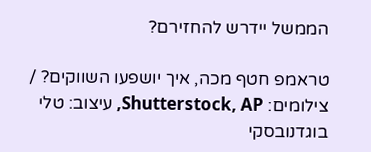הממשל יידרש להחזירם?

טראמפ חטף מכה, איך יושפעו השווקים? / צילומים: Shutterstock, AP, עיצוב: טלי בוגדנובסקי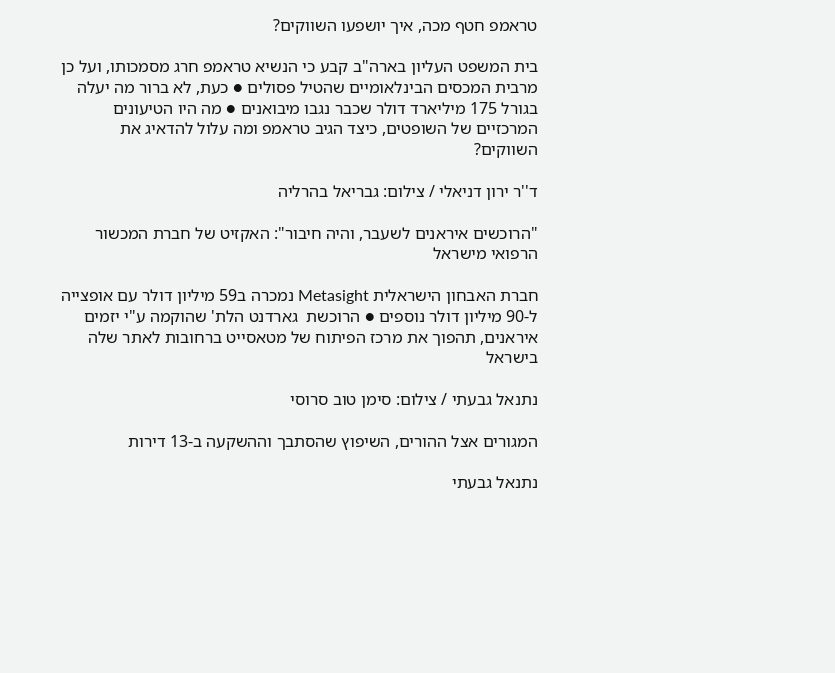טראמפ חטף מכה, איך יושפעו השווקים?

בית המשפט העליון בארה"ב קבע כי הנשיא טראמפ חרג מסמכותו, ועל כן מרבית המכסים הבינלאומיים שהטיל פסולים ● כעת, לא ברור מה יעלה בגורל 175 מיליארד דולר שכבר נגבו מיבואנים ● מה היו הטיעונים המרכזיים של השופטים, כיצד הגיב טראמפ ומה עלול להדאיג את השווקים?

ד''ר ירון דניאלי / צילום: גבריאל בהרליה

"הרוכשים איראנים לשעבר, והיה חיבור": האקזיט של חברת המכשור הרפואי מישראל

חברת האבחון הישראלית Metasight נמכרה ב59 מיליון דולר עם אופצייה ל-90 מיליון דולר נוספים ● הרוכשת  גארדנט הלת' שהוקמה ע"י יזמים איראנים, תהפוך את מרכז הפיתוח של מטאסייט ברחובות לאתר שלה בישראל

נתנאל גבעתי / צילום: סימן טוב סרוסי

המגורים אצל ההורים, השיפוץ שהסתבך וההשקעה ב-13 דירות

נתנאל גבעתי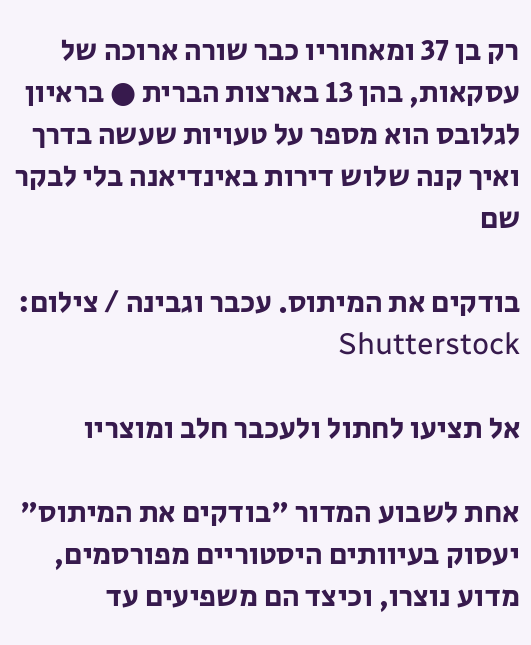רק בן 37 ומאחוריו כבר שורה ארוכה של עסקאות, בהן 13 בארצות הברית ● בראיון לגלובס הוא מספר על טעויות שעשה בדרך ואיך קנה שלוש דירות באינדיאנה בלי לבקר שם

בודקים את המיתוס. עכבר וגבינה / צילום: Shutterstock

אל תציעו לחתול ולעכבר חלב ומוצריו

אחת לשבוע המדור "בודקים את המיתוס" יעסוק בעיוותים היסטוריים מפורסמים, מדוע נוצרו, וכיצד הם משפיעים עד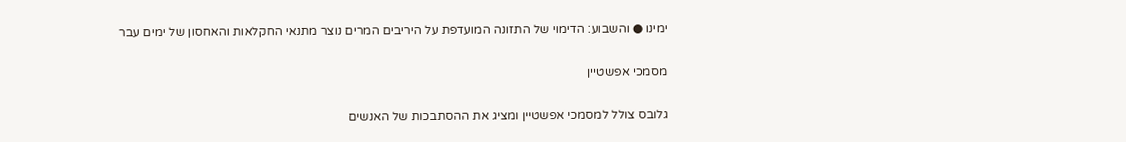ימינו ● והשבוע: הדימוי של התזונה המועדפת על היריבים המרים נוצר מתנאי החקלאות והאחסון של ימים עבר

מסמכי אפשטיין

גלובס צולל למסמכי אפשטיין ומציג את ההסתבכות של האנשים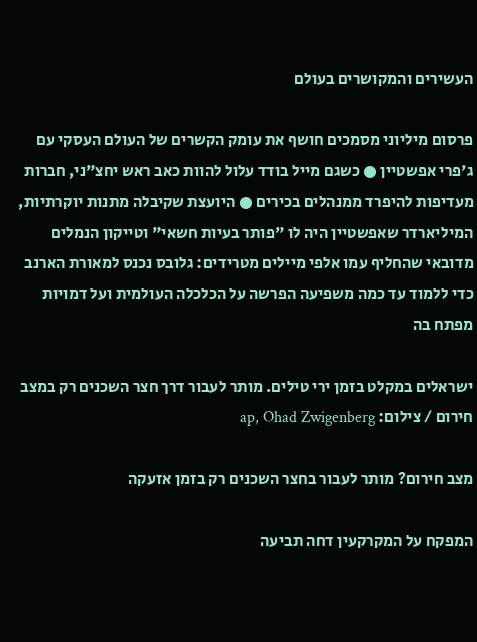העשירים והמקושרים בעולם

פרסום מיליוני מסמכים חושף את עומק הקשרים של העולם העסקי עם ג'פרי אפשטיין ● כשגם מייל בודד עלול להוות כאב ראש יחצ"ני, חברות מעדיפות להיפרד ממנהלים בכירים ● היועצת שקיבלה מתנות יוקרתיות, המיליארדר שאפשטיין היה לו "פותר בעיות חשאי" וטייקון הנמלים מדובאי שהחליף עמו אלפי מיילים מטרידים: גלובס נכנס למאורת הארנב כדי ללמוד עד כמה משפיעה הפרשה על הכלכלה העולמית ועל דמויות מפתח בה

ישראלים במקלט בזמן ירי טילים. מותר לעבור דרך חצר השכנים רק במצב חירום / צילום: ap, Ohad Zwigenberg

מצב חירום? מותר לעבור בחצר השכנים רק בזמן אזעקה

המפקח על המקרקעין דחה תביעה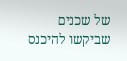של שכנים שביקשו להיכנס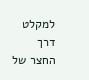למקלט דרך החצר של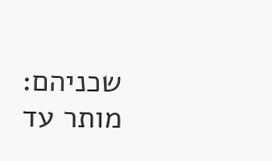שכניהם: מותר עד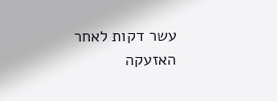עשר דקות לאחר האזעקה